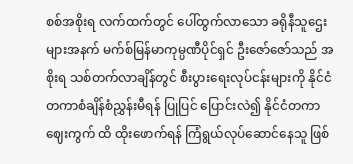စစ်အစိုးရ လက်ထက်တွင် ပေါ်ထွက်လာသော ခရိုနီသူဌေးများအနက် မက်စ်မြန်မာကုမ္ပဏီပိုင်ရှင် ဦးဇော်ဇော်သည် အစိုးရ သစ်တက်လာချိန်တွင် စီးပွားရေးလုပ်ငန်းများကို နိုင်ငံတကာစံချိန်စံညွှန်းမီရန် ပြုပြင် ပြောင်းလဲ၍ နိုင်ငံတကာ ဈေးကွက် ထိ ထိုးဖောက်ရန် ကြံရွယ်လုပ်ဆောင်နေသူ ဖြစ်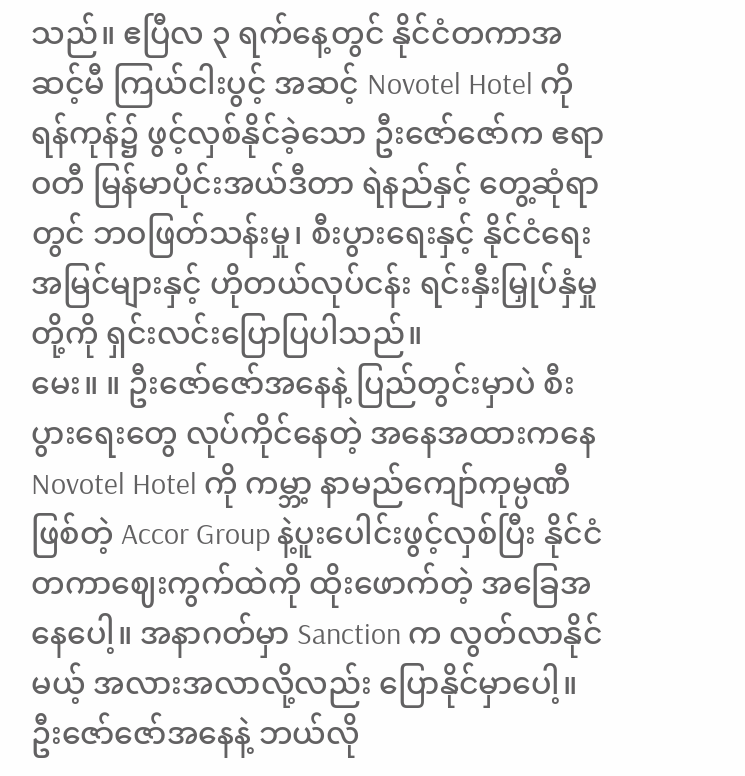သည်။ ဧပြီလ ၃ ရက်နေ့တွင် နိုင်ငံတကာအဆင့်မီ ကြယ်ငါးပွင့် အဆင့် Novotel Hotel ကို ရန်ကုန်၌ ဖွင့်လှစ်နိုင်ခဲ့သော ဦးဇော်ဇော်က ဧရာဝတီ မြန်မာပိုင်းအယ်ဒီတာ ရဲနည်နှင့် တွေ့ဆုံရာတွင် ဘဝဖြတ်သန်းမှု၊ စီးပွားရေးနှင့် နိုင်ငံရေးအမြင်များနှင့် ဟိုတယ်လုပ်ငန်း ရင်းနှီးမြှုပ်နှံမှုတို့ကို ရှင်းလင်းပြောပြပါသည်။
မေး။ ။ ဦးဇော်ဇော်အနေနဲ့ ပြည်တွင်းမှာပဲ စီးပွားရေးတွေ လုပ်ကိုင်နေတဲ့ အနေအထားကနေ Novotel Hotel ကို ကမ္ဘာ့ နာမည်ကျော်ကုမ္ပဏီဖြစ်တဲ့ Accor Group နဲ့ပူးပေါင်းဖွင့်လှစ်ပြီး နိုင်ငံတကာဈေးကွက်ထဲကို ထိုးဖောက်တဲ့ အခြေအနေပေါ့။ အနာဂတ်မှာ Sanction က လွတ်လာနိုင်မယ့် အလားအလာလို့လည်း ပြောနိုင်မှာပေါ့။ ဦးဇော်ဇော်အနေနဲ့ ဘယ်လို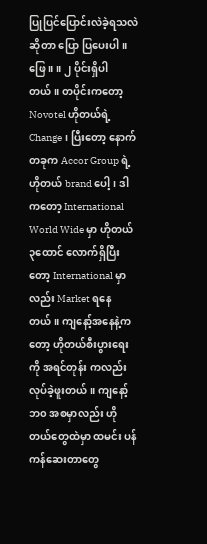ပြုပြင်ပြောင်းလဲခဲ့ရသလဲဆိုတာ ပြော ပြပေးပါ။
ဖြေ ။ ။ ၂ ပိုင်းရှိပါတယ်။ တပိုင်းကတော့ Novotel ဟိုတယ်ရဲ့Change၊ ပြီးတော့ နောက်တခုက Accor Group ရဲ့ဟိုတယ် brand ပေါ့၊ ဒါကတော့ International World Wide မှာ ဟိုတယ် ၃ထောင် လောက်ရှိပြီးတော့ International မှာလည်း Market ရနေတယ်။ ကျနော့်အနေနဲ့ကတော့ ဟိုတယ်စီးပွားရေးကို အရင်တုန်း ကလည်း လုပ်ခဲ့ဖူးတယ်။ ကျနော့်ဘ၀ အစမှာလည်း ဟိုတယ်တွေထဲမှာ ထမင်း ပန်ကန်ဆေးတာတွေ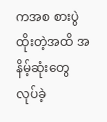ကအစ စားပွဲထိုးတဲ့အထိ အနိမ့်ဆုံးတွေ လုပ်ခဲ့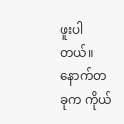ဖူးပါတယ်။ နောက်တခုက ကိုယ်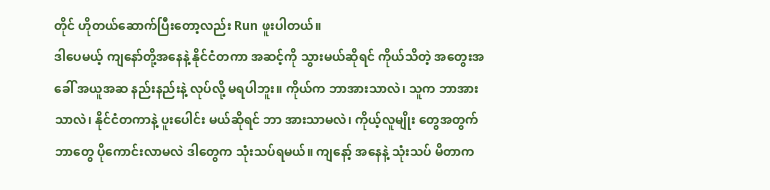တိုင် ဟိုတယ်ဆောက်ပြီးတော့လည်း Run ဖူးပါတယ်။
ဒါပေမယ့် ကျနော်တို့အနေနဲ့ နိုင်ငံတကာ အဆင့်ကို သွားမယ်ဆိုရင် ကိုယ်သိတဲ့ အတွေးအခေါ် အယူအဆ နည်းနည်းနဲ့ လုပ်လို့ မရပါဘူး။ ကိုယ်က ဘာအားသာလဲ၊ သူက ဘာအားသာလဲ၊ နိုင်ငံတကာနဲ့ ပူးပေါင်း မယ်ဆိုရင် ဘာ အားသာမလဲ၊ ကိုယ့်လူမျိုး တွေအတွက် ဘာတွေ ပိုကောင်းလာမလဲ ဒါတွေက သုံးသပ်ရမယ်။ ကျနော့် အနေနဲ့ သုံးသပ် မိတာက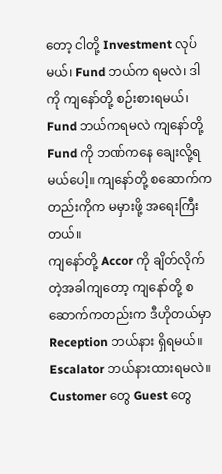တော့ ငါတို့ Investment လုပ်မယ်၊ Fund ဘယ်က ရမလဲ၊ ဒါကို ကျနော်တို့ စဉ်းစားရမယ်၊ Fund ဘယ်ကရမလဲ ကျနော်တို့ Fund ကို ဘဏ်ကနေ ချေးလို့ရမယ်ပေါ့။ ကျနော်တို့ စဆောက်ကတည်းကိုက မမှားဖို့ အရေးကြီးတယ်။
ကျနော်တို့ Accor ကို ချိတ်လိုက်တဲ့အခါကျတော့ ကျနော်တို့ စဆောက်ကတည်းက ဒီဟိုတယ်မှာ Reception ဘယ်နား ရှိရမယ်။ Escalator ဘယ်နားထားရမလဲ။ Customer တွေ Guest တွေ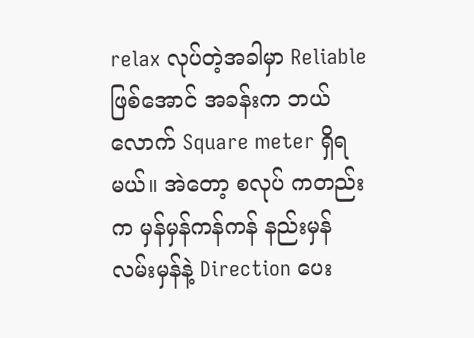relax လုပ်တဲ့အခါမှာ Reliable ဖြစ်အောင် အခန်းက ဘယ်လောက် Square meter ရှိရမယ်။ အဲတော့ စလုပ် ကတည်းက မှန်မှန်ကန်ကန် နည်းမှန် လမ်းမှန်နဲ့ Direction ပေး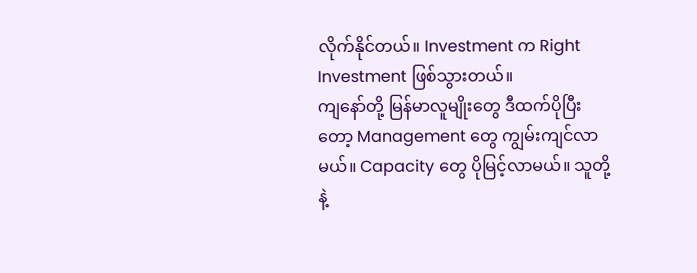လိုက်နိုင်တယ်။ Investment က Right Investment ဖြစ်သွားတယ်။
ကျနော်တို့ မြန်မာလူမျိုးတွေ ဒီထက်ပိုပြီးတော့ Management တွေ ကျွမ်းကျင်လာမယ်။ Capacity တွေ ပိုမြင့်လာမယ်။ သူတို့နဲ့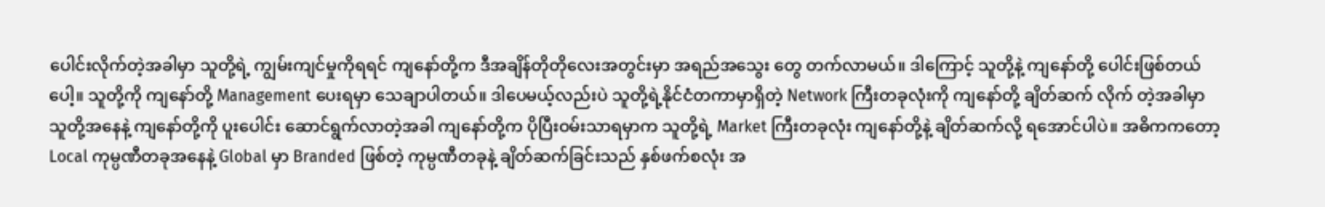ပေါင်းလိုက်တဲ့အခါမှာ သူတို့ရဲ့ ကျွမ်းကျင်မှုကိုရရင် ကျနော်တို့က ဒီအချိန်တိုတိုလေးအတွင်းမှာ အရည်အသွေး တွေ တက်လာမယ်။ ဒါကြောင့် သူတို့နဲ့ ကျနော်တို့ ပေါင်းဖြစ်တယ်ပေါ့။ သူတို့ကို ကျနော်တို့ Management ပေးရမှာ သေချာပါတယ်။ ဒါပေမယ့်လည်းပဲ သူတို့ရဲ့နိုင်ငံတကာမှာရှိတဲ့ Network ကြီးတခုလုံးကို ကျနော်တို့ ချိတ်ဆက် လိုက် တဲ့အခါမှာ သူတို့အနေနဲ့ ကျနော်တို့ကို ပူးပေါင်း ဆောင်ရွက်လာတဲ့အခါ ကျနော်တို့က ပိုပြီးဝမ်းသာရမှာက သူတို့ရဲ့ Market ကြီးတခုလုံး ကျနော်တို့နဲ့ ချိတ်ဆက်လို့ ရအောင်ပါပဲ။ အဓိကကတော့ Local ကုမ္ပဏီတခုအနေနဲ့ Global မှာ Branded ဖြစ်တဲ့ ကုမ္ပဏီတခုနဲ့ ချိတ်ဆက်ခြင်းသည် နှစ်ဖက်စလုံး အ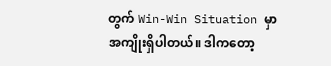တွက် Win-Win Situation မှာ အကျိုးရှိပါတယ်။ ဒါကတော့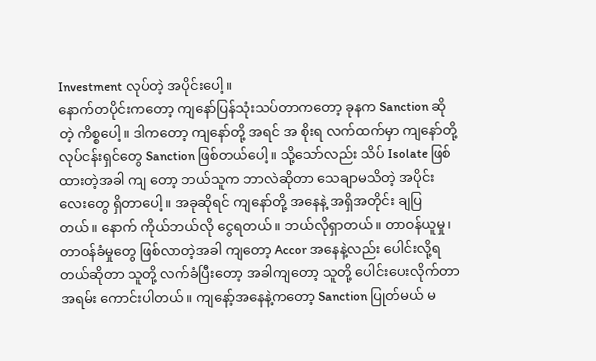Investment လုပ်တဲ့ အပိုင်းပေါ့။
နောက်တပိုင်းကတော့ ကျနော်ပြန်သုံးသပ်တာကတော့ ခုနက Sanction ဆိုတဲ့ ကိစ္စပေါ့။ ဒါကတော့ ကျနော်တို့ အရင် အ စိုးရ လက်ထက်မှာ ကျနော်တို့ လုပ်ငန်းရှင်တွေ Sanction ဖြစ်တယ်ပေါ့။ သို့သော်လည်း သိပ် Isolate ဖြစ်ထားတဲ့အခါ ကျ တော့ ဘယ်သူက ဘာလဲဆိုတာ သေချာမသိတဲ့ အပိုင်းလေးတွေ ရှိတာပေါ့။ အခုဆိုရင် ကျနော်တို့ အနေနဲ့ အရှိအတိုင်း ချပြတယ်။ နောက် ကိုယ်ဘယ်လို ငွေရတယ်။ ဘယ်လိုရှာတယ်။ တာဝန်ယူမှု၊ တာဝန်ခံမှုတွေ ဖြစ်လာတဲ့အခါ ကျတော့ Accor အနေနဲ့လည်း ပေါင်းလို့ရတယ်ဆိုတာ သူတို့ လက်ခံပြီးတော့ အခါကျတော့ သူတို့ ပေါင်းပေးလိုက်တာ အရမ်း ကောင်းပါတယ်။ ကျနော့်အနေနဲ့ကတော့ Sanction ပြုတ်မယ် မ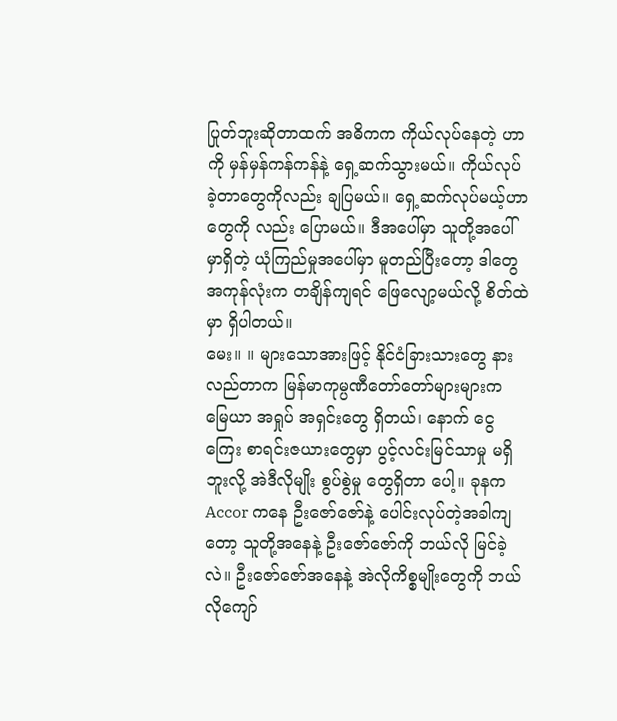ပြုတ်ဘူးဆိုတာထက် အဓိကက ကိုယ်လုပ်နေတဲ့ ဟာကို မှန်မှန်ကန်ကန်နဲ့ ရှေ့ဆက်သွားမယ်။ ကိုယ်လုပ်ခဲ့တာတွေကိုလည်း ချပြမယ်။ ရှေ့ဆက်လုပ်မယ့်ဟာ တွေကို လည်း ပြောမယ်။ ဒီအပေါ်မှာ သူတို့အပေါ်မှာရှိတဲ့ ယုံကြည်မှုအပေါ်မှာ မူတည်ပြီးတော့ ဒါတွေအကုန်လုံးက တချိန်ကျရင် ဖြေလျော့မယ်လို့ စိတ်ထဲမှာ ရှိပါတယ်။
မေး။ ။ များသောအားဖြင့် နိုင်ငံခြားသားတွေ နားလည်တာက မြန်မာကုမ္ပဏီတော်တော်များများက မြေယာ အရှုပ် အရှင်းတွေ ရှိတယ်၊ နောက် ငွေကြေး စာရင်းဇယားတွေမှာ ပွင့်လင်းမြင်သာမှု မရှိဘူးလို့ အဲဒီလိုမျိုး စွပ်စွဲမှု တွေရှိတာ ပေါ့။ ခုနက Accor ကနေ ဦးဇော်ဇော်နဲ့ ပေါင်းလုပ်တဲ့အခါကျတော့ သူတို့အနေနဲ့ ဦးဇော်ဇော်ကို ဘယ်လို မြင်ခဲ့လဲ။ ဦးဇော်ဇော်အနေနဲ့ အဲလိုကိစ္စမျိုးတွေကို ဘယ်လိုကျော်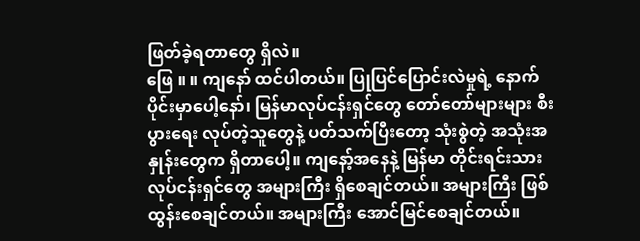ဖြတ်ခဲ့ရတာတွေ ရှိလဲ။
ဖြေ ။ ။ ကျနော် ထင်ပါတယ်။ ပြုပြင်ပြောင်းလဲမှုရဲ့ နောက်ပိုင်းမှာပေါ့နော်၊ မြန်မာလုပ်ငန်းရှင်တွေ တော်တော်များများ စီးပွားရေး လုပ်တဲ့သူတွေနဲ့ ပတ်သက်ပြီးတော့ သုံးစွဲတဲ့ အသုံးအနှုန်းတွေက ရှိတာပေါ့။ ကျနော့်အနေနဲ့ မြန်မာ တိုင်းရင်းသား လုပ်ငန်းရှင်တွေ အများကြီး ရှိစေချင်တယ်။ အများကြီး ဖြစ်ထွန်းစေချင်တယ်။ အများကြီး အောင်မြင်စေချင်တယ်။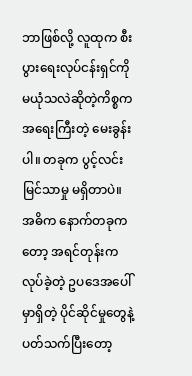ဘာဖြစ်လို့ လူထုက စီးပွားရေးလုပ်ငန်းရှင်ကို မယုံသလဲဆိုတဲ့ကိစ္စက အရေးကြီးတဲ့ မေးခွန်းပါ။ တခုက ပွင့်လင်းမြင်သာမှု မရှိတာပဲ။ အဓိက နောက်တခုကတော့ အရင်တုန်းက လုပ်ခဲ့တဲ့ ဥပဒေအပေါ်မှာရှိတဲ့ ပိုင်ဆိုင်မှုတွေနဲ့ ပတ်သက်ပြီးတော့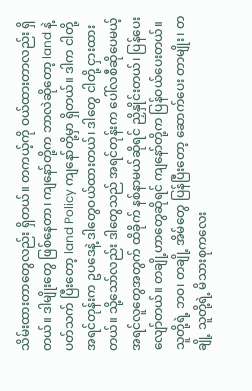သိမ်းထားတာတွေလည်း ရှိတယ်။ တကယ့်ကို ဝယ်ထားတာလည်း ရှိတယ်။ ဒါမျိုးတွေ ဖြစ်နေတာ၊ ကျနော်တို့က ဘာလဲဆိုတော့ land နဲ့ ပတ်သက် ပြီးတော့ land Policy ကျနော်တို့မှာ ရှိတယ်။ ဒါက ငါတို့ အရင်တုန်းက ဥပဒေနဲ့ ဒါတွေဝယ်ထားတယ်၊ ဒါတွေ ငါတို့ ငှားထားတယ်။ သို့သော်လည်း ဒါတွေသည် အရင်တုန်းက ပေါ်လစီဆိုပေမယ့် အရင်လူတွေအတွက် ထိခိုက် နစ်နာမယ်ဆိုရင် ညှိနှိုင်းတယ်၊ ပြန်ပေးလျော်တယ်။ တချို့ဟာတွေဆိုရင် ကျနော်တို့က ပြန်ဝယ်ပေးတယ်။
သူတို့ရဲ့ ဘဝ၊ တချို့ အိမ်တွေ ပြန်ပြီးတော့ ဆောက်ပေး တာမျိုး၊ တချို့ သူတို့ရဲ့ မိသားစုကလေး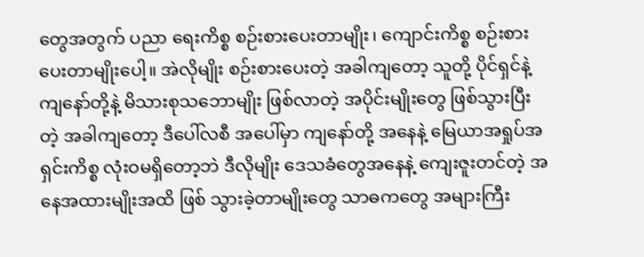တွေအတွက် ပညာ ရေးကိစ္စ စဉ်းစားပေးတာမျိုး၊ ကျောင်းကိစ္စ စဉ်းစားပေးတာမျိုးပေါ့။ အဲလိုမျိုး စဉ်းစားပေးတဲ့ အခါကျတော့ သူတို့ ပိုင်ရှင်နဲ့ ကျနော်တို့နဲ့ မိသားစုသဘောမျိုး ဖြစ်လာတဲ့ အပိုင်းမျိုးတွေ ဖြစ်သွားပြီးတဲ့ အခါကျတော့ ဒီပေါ်လစီ အပေါ်မှာ ကျနော်တို့ အနေနဲ့ မြေယာအရှုပ်အရှင်းကိစ္စ လုံးဝမရှိတော့ဘဲ ဒီလိုမျိုး ဒေသခံတွေအနေနဲ့ ကျေးဇူးတင်တဲ့ အနေအထားမျိုးအထိ ဖြစ် သွားခဲ့တာမျိုးတွေ သာဓကတွေ အများကြီး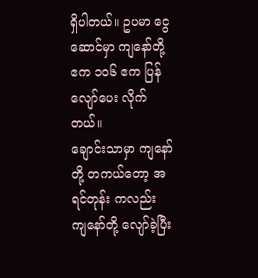ရှိပါတယ်။ ဥပမာ ငွေဆောင်မှာ ကျနော်တို့ ဧက ၁၀၆ ဧက ပြန်လျော်ပေး လိုက်တယ်။
ချောင်းသာမှာ ကျနော်တို့ တကယ်တော့ အရင်တုန်း ကလည်း ကျနော်တို့ လျော်ခဲ့ပြီး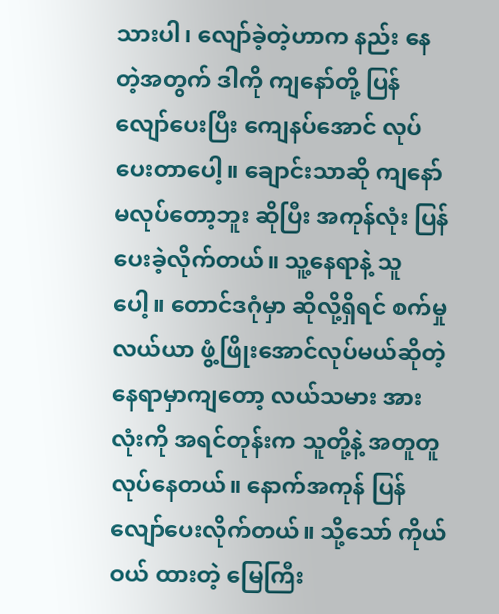သားပါ၊ လျော်ခဲ့တဲ့ဟာက နည်း နေတဲ့အတွက် ဒါကို ကျနော်တို့ ပြန်လျော်ပေးပြီး ကျေနပ်အောင် လုပ်ပေးတာပေါ့။ ချောင်းသာဆို ကျနော် မလုပ်တော့ဘူး ဆိုပြီး အကုန်လုံး ပြန်ပေးခဲ့လိုက်တယ်။ သူ့နေရာနဲ့ သူပေါ့။ တောင်ဒဂုံမှာ ဆိုလို့ရှိရင် စက်မှုလယ်ယာ ဖွံ့ဖြိုးအောင်လုပ်မယ်ဆိုတဲ့ နေရာမှာကျတော့ လယ်သမား အားလုံးကို အရင်တုန်းက သူတို့နဲ့ အတူတူ လုပ်နေတယ်။ နောက်အကုန် ပြန်လျော်ပေးလိုက်တယ်။ သို့သော် ကိုယ်ဝယ် ထားတဲ့ မြေကြီး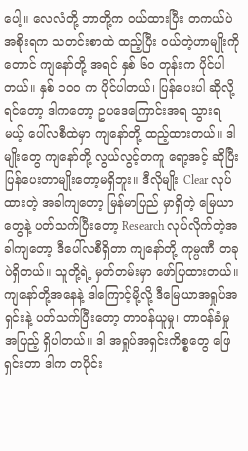ပေါ့။ လေလံတို့ ဘာတို့က ဝယ်ထားပြီး တကယ်ပဲ အစိုးရက သတင်းစာထဲ ထည့်ပြီး ဝယ်တဲ့ဟာမျိုးကို တောင် ကျနော်တို့ အရင် နှစ် ၆၀ တုန်းက ပိုင်ပါတယ်။ နှစ် ၁၀၀ က ပိုင်ပါတယ်၊ ပြန်ပေးပါ ဆိုလို့ရင်တော့ ဒါကတော့ ဥပဒေကြောင်းအရ သွားရမယ့် ပေါ်လစီထဲမှာ ကျနော်တို့ ထည့်ထားတယ်။ ဒါမျိုးတွေ ကျနော်တို့ လွယ်လွင့်တကူ ရော့အင့် ဆိုပြီး ပြန်ပေးတာမျိုးတော့မရှိဘူး။ ဒီလိုမျိုး Clear လုပ်ထားတဲ့ အခါကျတော့ မြန်မာပြည် မှာရှိတဲ့ မြေယာတွေနဲ့ ပတ်သက်ပြီးတော့ Research လုပ်လိုက်တဲ့အခါကျတော့ ဒီပေါ်လစီရှိတာ ကျနော်တို့ ကုမ္ပဏီ တခုပဲရှိတယ်။ သူတို့ရဲ့ မှတ်တမ်းမှာ ဖော်ပြထားတယ်။
ကျနော်တို့အနေနဲ့ ဒါကြောင့်မို့လို့ ဒီမြေယာအရှုပ်အရှင်းနဲ့ ပတ်သက်ပြီးတော့ တာဝန်ယူမှု၊ တာဝန်ခံမှု အပြည့် ရှိပါတယ်။ ဒါ အရှုပ်အရှင်းကိစ္စတွေ ဖြေရှင်းတာ ဒါက တပိုင်း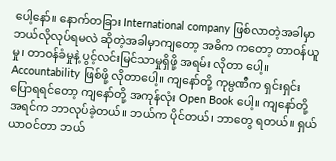ပေါ့နော်။ နောက်တခြား International company ဖြစ်လာတဲ့အခါမှာ ဘယ်လိုလုပ်ရမလဲ ဆိုတဲ့အခါမှာကျတော့ အဓိက ကတော့ တာဝန်ယူမှု၊ တာဝန်ခံမှုနဲ့ ပွင့်လင်းမြင်သာမှုရှိဖို့ အရမ်း လိုတာ ပေါ့။ Accountability ဖြစ်ဖို့ လိုတာပေါ့။ ကျနော်တို့ ကုမ္ပဏီက ရှင်းရှင်း ပြောရရင်တော့ ကျနော်တို့ အကုန်လုံး Open Book ပေါ့။ ကျနော်တို့ အရင်က ဘာလုပ်ခဲ့တယ်။ ဘယ်က ပိုင်တယ်၊ ဘာတွေ ရတယ်။ ရှယ်ယာဝင်တာ ဘယ်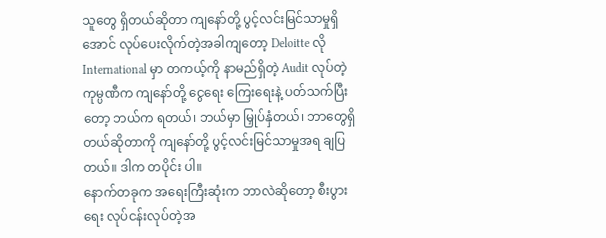သူတွေ ရှိတယ်ဆိုတာ ကျနော်တို့ ပွင့်လင်းမြင်သာမှုရှိအောင် လုပ်ပေးလိုက်တဲ့အခါကျတော့ Deloitte လို International မှာ တကယ့်ကို နာမည်ရှိတဲ့ Audit လုပ်တဲ့ ကုမ္ပဏီက ကျနော်တို့ ငွေရေး ကြေးရေးနဲ့ ပတ်သက်ပြီးတော့ ဘယ်က ရတယ်၊ ဘယ်မှာ မြှုပ်နှံတယ်၊ ဘာတွေရှိတယ်ဆိုတာကို ကျနော်တို့ ပွင့်လင်းမြင်သာမှုအရ ချပြတယ်။ ဒါက တပိုင်း ပါ။
နောက်တခုက အရေးကြီးဆုံးက ဘာလဲဆိုတော့ စီးပွားရေး လုပ်ငန်းလုပ်တဲ့အ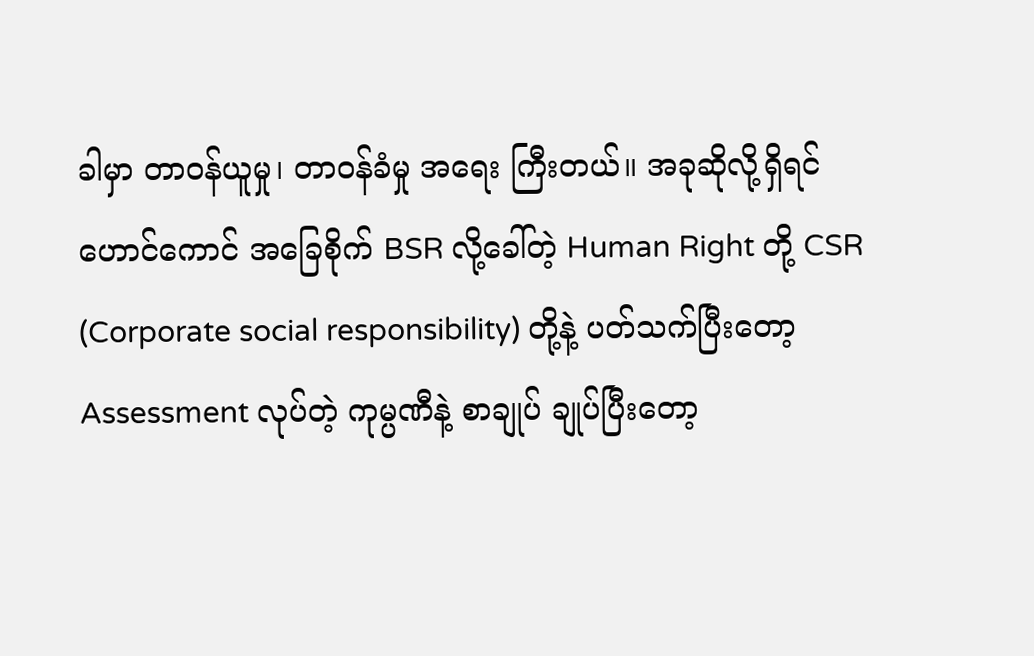ခါမှာ တာဝန်ယူမှု၊ တာဝန်ခံမှု အရေး ကြီးတယ်။ အခုဆိုလို့ရှိရင် ဟောင်ကောင် အခြေစိုက် BSR လို့ခေါ်တဲ့ Human Right တို့ CSR (Corporate social responsibility) တို့နဲ့ ပတ်သက်ပြီးတော့ Assessment လုပ်တဲ့ ကုမ္ပဏီနဲ့ စာချုပ် ချုပ်ပြီးတော့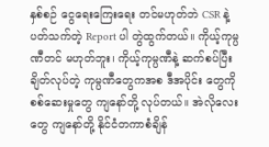နှစ်စဉ် ငွေရေးကြေးရေး တင်မဟုတ်ဘဲ CSR နဲ့ ပတ်သက်တဲ့ Report ပါ တွဲထွက်တယ်။ ကိုယ့်ကုမ္ပဏီတင် မဟုတ်ဘူး၊ ကိုယ့်ကုမ္ပဏီနဲ့ ဆက်စပ်ပြီး ချိတ်လုပ်တဲ့ ကုမ္ပဏီတွေကအစ ဒီအပိုင်း တွေကို စစ်ဆေးမှုတွေ ကျနော်တို့ လုပ်တယ်။ အဲလိုလေးတွေ ကျနော်တို့ နိုင်ငံတကာစံချိန်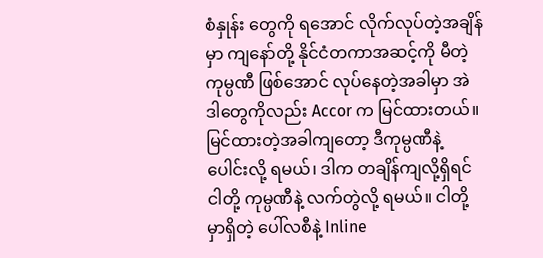စံနှုန်း တွေကို ရအောင် လိုက်လုပ်တဲ့အချိန်မှာ ကျနော်တို့ နိုင်ငံတကာအဆင့်ကို မီတဲ့ ကုမ္ပဏီ ဖြစ်အောင် လုပ်နေတဲ့အခါမှာ အဲဒါတွေကိုလည်း Accor က မြင်ထားတယ်။ မြင်ထားတဲ့အခါကျတော့ ဒီကုမ္ပဏီနဲ့ ပေါင်းလို့ ရမယ်၊ ဒါက တချိန်ကျလို့ရှိရင် ငါတို့ ကုမ္ပဏီနဲ့ လက်တွဲလို့ ရမယ်။ ငါတို့မှာရှိတဲ့ ပေါ်လစီနဲ့ Inline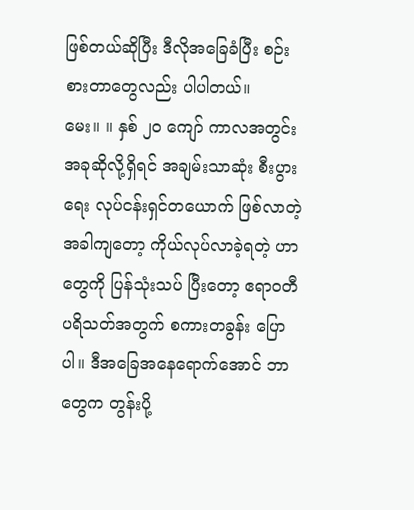ဖြစ်တယ်ဆိုပြီး ဒီလိုအခြေခံပြီး စဉ်းစားတာတွေလည်း ပါပါတယ်။
မေး။ ။ နှစ် ၂၀ ကျော် ကာလအတွင်း အခုဆိုလို့ရှိရင် အချမ်းသာဆုံး စီးပွားရေး လုပ်ငန်းရှင်တယောက် ဖြစ်လာတဲ့အခါကျတော့ ကိုယ်လုပ်လာခဲ့ရတဲ့ ဟာတွေကို ပြန်သုံးသပ် ပြီးတော့ ဧရာဝတီ ပရိသတ်အတွက် စကားတခွန်း ပြောပါ။ ဒီအခြေအနေရောက်အောင် ဘာတွေက တွန်းပို့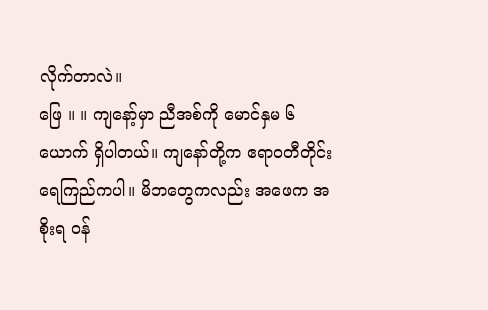လိုက်တာလဲ။
ဖြေ ။ ။ ကျနော့်မှာ ညီအစ်ကို မောင်နှမ ၆ ယောက် ရှိပါတယ်။ ကျနော်တို့က ဧရာဝတီတိုင်း ရေကြည်ကပါ။ မိဘတွေကလည်း အဖေက အစိုးရ ဝန်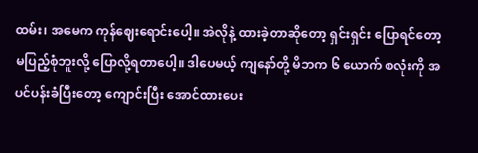ထမ်း၊ အမေက ကုန်ဈေးရောင်းပေါ့။ အဲလိုနဲ့ ထားခဲ့တာဆိုတော့ ရှင်းရှင်း ပြောရင်တော့ မပြည့်စုံဘူးလို့ ပြောလို့ရတာပေါ့။ ဒါပေမယ့် ကျနော်တို့ မိဘက ၆ ယောက် စလုံးကို အပင်ပန်းခံပြီးတော့ ကျောင်းပြီး အောင်ထားပေး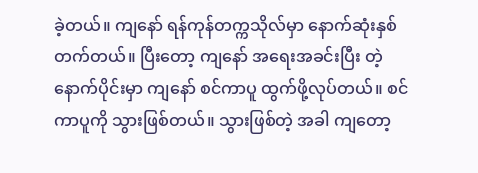ခဲ့တယ်။ ကျနော် ရန်ကုန်တက္ကသိုလ်မှာ နောက်ဆုံးနှစ် တက်တယ်။ ပြီးတော့ ကျနော် အရေးအခင်းပြီး တဲ့နောက်ပိုင်းမှာ ကျနော် စင်ကာပူ ထွက်ဖို့လုပ်တယ်။ စင်ကာပူကို သွားဖြစ်တယ်။ သွားဖြစ်တဲ့ အခါ ကျတော့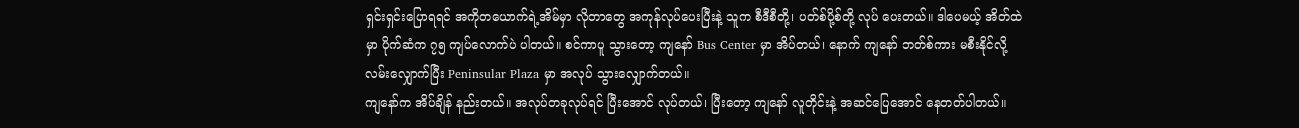ရှင်းရှင်းပြောရရင် အကိုတယောက်ရဲ့အိမ်မှာ လိုတာတွေ အကုန်လုပ်ပေးပြီးနဲ့ သူက စီဒီစီတို့၊ ပတ်စ်ပို့စ်တို့ လုပ် ပေးတယ်။ ဒါပေမယ့် အိတ်ထဲမှာ ပိုက်ဆံက ၇၅ ကျပ်လောက်ပဲ ပါတယ်။ စင်ကာပူ သွားတော့ ကျနော် Bus Center မှာ အိပ်တယ်၊ နောက် ကျနော် ဘတ်စ်ကား မစီးနိုင်လို့ လမ်းလျှောက်ပြီး Peninsular Plaza မှာ အလုပ် သွားလျှောက်တယ်။
ကျနော်က အိပ်ချိန် နည်းတယ်။ အလုပ်တခုလုပ်ရင် ပြီးအောင် လုပ်တယ်၊ ပြီးတော့ ကျနော် လူတိုင်းနဲ့ အဆင်ပြေအောင် နေတတ်ပါတယ်။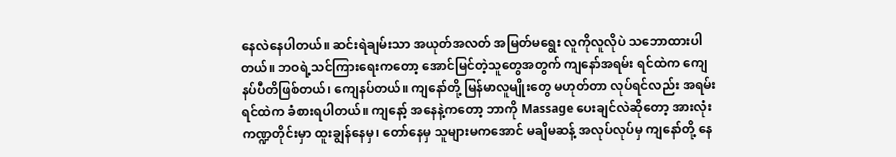နေလဲနေပါတယ်။ ဆင်းရဲချမ်းသာ အယုတ်အလတ် အမြတ်မရွေး လူကိုလူလိုပဲ သဘောထားပါတယ်။ ဘဝရဲ့သင်ကြားရေးကတော့ အောင်မြင်တဲ့သူတွေအတွက် ကျနော်အရမ်း ရင်ထဲက ကျေနပ်ပီတိဖြစ်တယ်၊ ကျေနပ်တယ်။ ကျနော်တို့ မြန်မာလူမျိုးတွေ မဟုတ်တာ လုပ်ရင်လည်း အရမ်းရင်ထဲက ခံစားရပါတယ်။ ကျနော့် အနေနဲ့ကတော့ ဘာကို Massage ပေးချင်လဲဆိုတော့ အားလုံးကဏ္ဍတိုင်းမှာ ထူးချွန်နေမှ၊ တော်နေမှ သူများမကအောင် မချိမဆန့် အလုပ်လုပ်မှ ကျနော်တို့ နေ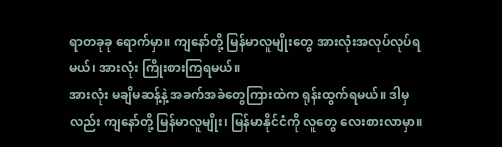ရာတခုခု ရောက်မှာ။ ကျနော်တို့ မြန်မာလူမျိုးတွေ အားလုံးအလုပ်လုပ်ရမယ်၊ အားလုံး ကြိုးစားကြရမယ်။
အားလုံး မချိမဆန့်နဲ့ အခက်အခဲတွေကြားထဲက ရုန်းထွက်ရမယ်။ ဒါမှလည်း ကျနော်တို့ မြန်မာလူမျိုး၊ မြန်မာနိုင်ငံကို လူတွေ လေးစားလာမှာ။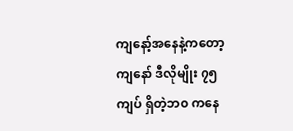ကျနော့်အနေနဲ့ကတော့ ကျနော် ဒီလိုမျိုး ၇၅ ကျပ် ရှိတဲ့ဘ၀ ကနေ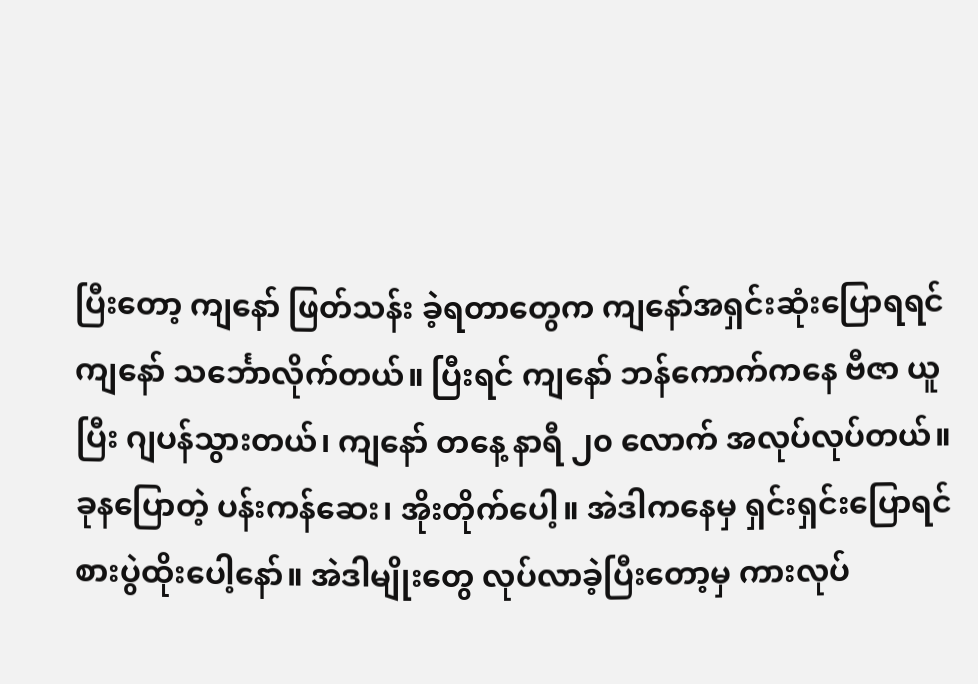ပြီးတော့ ကျနော် ဖြတ်သန်း ခဲ့ရတာတွေက ကျနော်အရှင်းဆုံးပြောရရင် ကျနော် သင်္ဘောလိုက်တယ်။ ပြီးရင် ကျနော် ဘန်ကောက်ကနေ ဗီဇာ ယူပြီး ဂျပန်သွားတယ်၊ ကျနော် တနေ့ နာရီ ၂၀ လောက် အလုပ်လုပ်တယ်။ ခုနပြောတဲ့ ပန်းကန်ဆေး၊ အိုးတိုက်ပေါ့။ အဲဒါကနေမှ ရှင်းရှင်းပြောရင် စားပွဲထိုးပေါ့နော်။ အဲဒါမျိုးတွေ လုပ်လာခဲ့ပြီးတော့မှ ကားလုပ်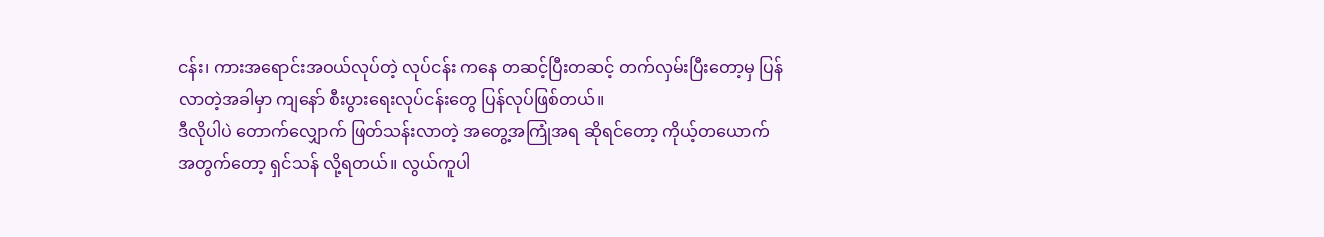ငန်း၊ ကားအရောင်းအဝယ်လုပ်တဲ့ လုပ်ငန်း ကနေ တဆင့်ပြီးတဆင့် တက်လှမ်းပြီးတော့မှ ပြန်လာတဲ့အခါမှာ ကျနော် စီးပွားရေးလုပ်ငန်းတွေ ပြန်လုပ်ဖြစ်တယ်။
ဒီလိုပါပဲ တောက်လျှောက် ဖြတ်သန်းလာတဲ့ အတွေ့အကြုံအရ ဆိုရင်တော့ ကိုယ့်တယောက်အတွက်တော့ ရှင်သန် လို့ရတယ်။ လွယ်ကူပါ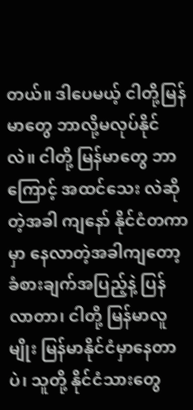တယ်။ ဒါပေမယ့် ငါတို့မြန်မာတွေ ဘာလို့မလုပ်နိုင်လဲ။ ငါတို့ မြန်မာတွေ ဘာကြောင့် အထင်သေး လဲဆိုတဲ့အခါ ကျနော် နိုင်ငံတကာမှာ နေလာတဲ့အခါကျတော့ ခံစားချက်အပြည့်နဲ့ ပြန်လာတာ၊ ငါတို့ မြန်မာလူမျိုး မြန်မာနိုင်ငံမှာနေတာပဲ၊ သူတို့ နိုင်ငံသားတွေ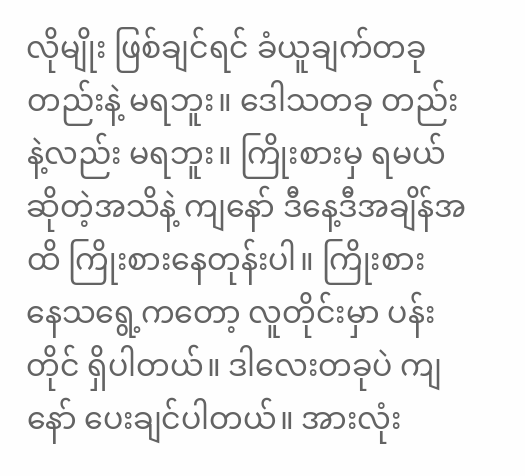လိုမျိုး ဖြစ်ချင်ရင် ခံယူချက်တခုတည်းနဲ့ မရဘူး။ ဒေါသတခု တည်းနဲ့လည်း မရဘူး။ ကြိုးစားမှ ရမယ်ဆိုတဲ့အသိနဲ့ ကျနော် ဒီနေ့ဒီအချိန်အထိ ကြိုးစားနေတုန်းပါ။ ကြိုးစား နေသရွေ့ကတော့ လူတိုင်းမှာ ပန်းတိုင် ရှိပါတယ်။ ဒါလေးတခုပဲ ကျနော် ပေးချင်ပါတယ်။ အားလုံး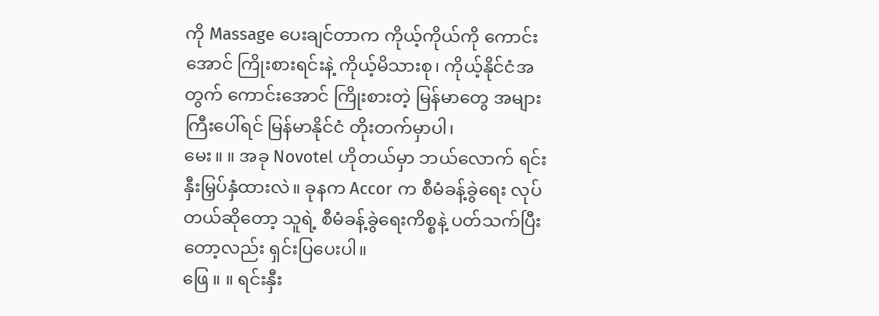ကို Massage ပေးချင်တာက ကိုယ့်ကိုယ်ကို ကောင်းအောင် ကြိုးစားရင်းနဲ့ ကိုယ့်မိသားစု၊ ကိုယ့်နိုင်ငံအတွက် ကောင်းအောင် ကြိုးစားတဲ့ မြန်မာတွေ အများကြီးပေါ်ရင် မြန်မာနိုင်ငံ တိုးတက်မှာပါ၊
မေး။ ။ အခု Novotel ဟိုတယ်မှာ ဘယ်လောက် ရင်းနှီးမြှပ်နှံထားလဲ။ ခုနက Accor က စီမံခန့်ခွဲရေး လုပ်တယ်ဆိုတော့ သူရဲ့ စီမံခန့်ခွဲရေးကိစ္စနဲ့ ပတ်သက်ပြီးတော့လည်း ရှင်းပြပေးပါ။
ဖြေ ။ ။ ရင်းနှီး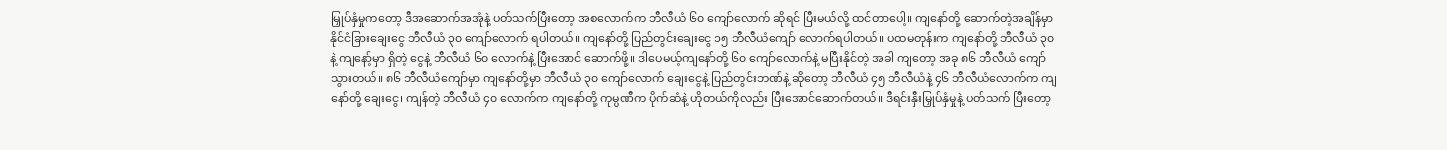မြှုပ်နှံမှုကတော့ ဒီအဆောက်အအုံနဲ့ ပတ်သက်ပြီးတော့ အစလောက်က ဘီလီယံ ၆၀ ကျော်လောက် ဆိုရင် ပြီးမယ်လို့ ထင်တာပေါ့။ ကျနော်တို့ ဆောက်တဲ့အချိန်မှာ နိုင်ငံခြားချေးငွေ ဘီလီယံ ၃၀ ကျော်လောက် ရပါတယ်။ ကျနော်တို့ ပြည်တွင်းချေးငွေ ၁၅ ဘီလီယံကျော် လောက်ရပါတယ်။ ပထမတုန်းက ကျနော်တို့ ဘီလီယံ ၃၀ နဲ့ ကျနော့်မှာ ရှိတဲ့ ငွေနဲ့ ဘီလီယံ ၆၀ လောက်နဲ့ ပြီးအောင် ဆောက်ဖို့။ ဒါပေမယ့်ကျနော်တို့ ၆၀ ကျော်လောက်နဲ့ မပြီးနိုင်တဲ့ အခါ ကျတော့ အခု ၈၆ ဘီလီယံ ကျော်သွားတယ်။ ၈၆ ဘီလီယံကျော်မှာ ကျနော်တို့မှာ ဘီလီယံ ၃၀ ကျော်လောက် ချေးငွေနဲ့ ပြည်တွင်းဘဏ်နဲ့ ဆိုတော့ ဘီလီယံ ၄၅ ဘီလီယံနဲ့ ၄၆ ဘီလီယံလောက်က ကျနော်တို့ ချေးငွေ၊ ကျန်တဲ့ ဘီလီယံ ၄၀ လောက်က ကျနော်တို့ ကုမ္ပဏီက ပိုက်ဆံနဲ့ ဟိုတယ်ကိုလည်း ပြီးအောင်ဆောက်တယ်။ ဒီရင်းနှီးမြှုပ်နှံမှုနဲ့ ပတ်သက် ပြီးတော့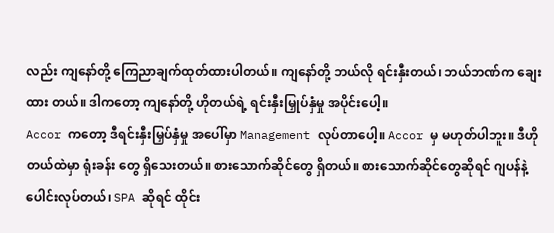လည်း ကျနော်တို့ ကြေညာချက်ထုတ်ထားပါတယ်။ ကျနော်တို့ ဘယ်လို ရင်းနှီးတယ်၊ ဘယ်ဘဏ်က ချေးထား တယ်။ ဒါကတော့ ကျနော်တို့ ဟိုတယ်ရဲ့ ရင်းနှီးမြှုပ်နှံမှု အပိုင်းပေါ့။
Accor ကတော့ ဒီရင်းနှီးမြှပ်နှံမှု အပေါ်မှာ Management လုပ်တာပေါ့။ Accor မှ မဟုတ်ပါဘူး။ ဒီဟိုတယ်ထဲမှာ ရုံးခန်း တွေ ရှိသေးတယ်။ စားသောက်ဆိုင်တွေ ရှိတယ်။ စားသောက်ဆိုင်တွေဆိုရင် ဂျပန်နဲ့ ပေါင်းလုပ်တယ်၊ SPA ဆိုရင် ထိုင်း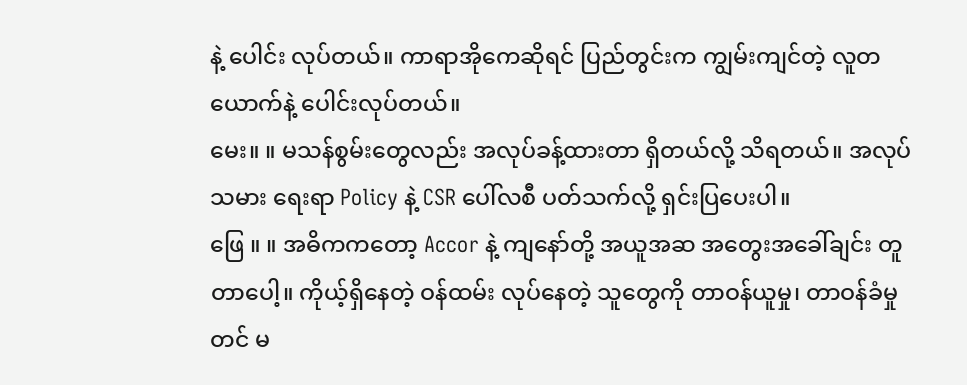နဲ့ ပေါင်း လုပ်တယ်။ ကာရာအိုကေဆိုရင် ပြည်တွင်းက ကျွမ်းကျင်တဲ့ လူတယောက်နဲ့ ပေါင်းလုပ်တယ်။
မေး။ ။ မသန်စွမ်းတွေလည်း အလုပ်ခန့်ထားတာ ရှိတယ်လို့ သိရတယ်။ အလုပ်သမား ရေးရာ Policy နဲ့ CSR ပေါ်လစီ ပတ်သက်လို့ ရှင်းပြပေးပါ။
ဖြေ ။ ။ အဓိကကတော့ Accor နဲ့ ကျနော်တို့ အယူအဆ အတွေးအခေါ်ချင်း တူတာပေါ့။ ကိုယ့်ရှိနေတဲ့ ဝန်ထမ်း လုပ်နေတဲ့ သူတွေကို တာဝန်ယူမှု၊ တာဝန်ခံမှုတင် မ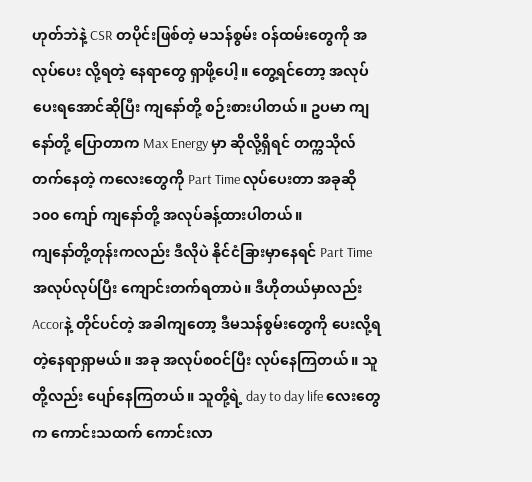ဟုတ်ဘဲနဲ့ CSR တပိုင်းဖြစ်တဲ့ မသန်စွမ်း ဝန်ထမ်းတွေကို အလုပ်ပေး လို့ရတဲ့ နေရာတွေ ရှာဖို့ပေါ့။ တွေ့ရင်တော့ အလုပ်ပေးရအောင်ဆိုပြီး ကျနော်တို့ စဉ်းစားပါတယ်။ ဥပမာ ကျနော်တို့ ပြောတာက Max Energy မှာ ဆိုလို့ရှိရင် တက္ကသိုလ် တက်နေတဲ့ ကလေးတွေကို Part Time လုပ်ပေးတာ အခုဆို ၁၀၀ ကျော် ကျနော်တို့ အလုပ်ခန့်ထားပါတယ်။
ကျနော်တို့တုန်းကလည်း ဒီလိုပဲ နိုင်ငံခြားမှာနေရင် Part Time အလုပ်လုပ်ပြီး ကျောင်းတက်ရတာပဲ။ ဒီဟိုတယ်မှာလည်း Accorနဲ့ တိုင်ပင်တဲ့ အခါကျတော့ ဒီမသန်စွမ်းတွေကို ပေးလို့ရတဲ့နေရာရှာမယ်။ အခု အလုပ်စဝင်ပြီး လုပ်နေကြတယ်။ သူတို့လည်း ပျော်နေကြတယ်။ သူတို့ရဲ့ day to day life လေးတွေက ကောင်းသထက် ကောင်းလာ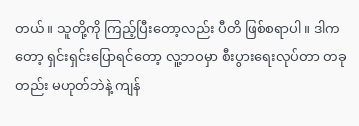တယ်။ သူတို့ကို ကြည့်ပြီးတော့လည်း ပီတိ ဖြစ်စရာပါ။ ဒါကတော့ ရှင်းရှင်းပြောရင်တော့ လူ့ဘဝမှာ စီးပွားရေးလုပ်တာ တခုတည်း မဟုတ်ဘဲနဲ့ ကျန်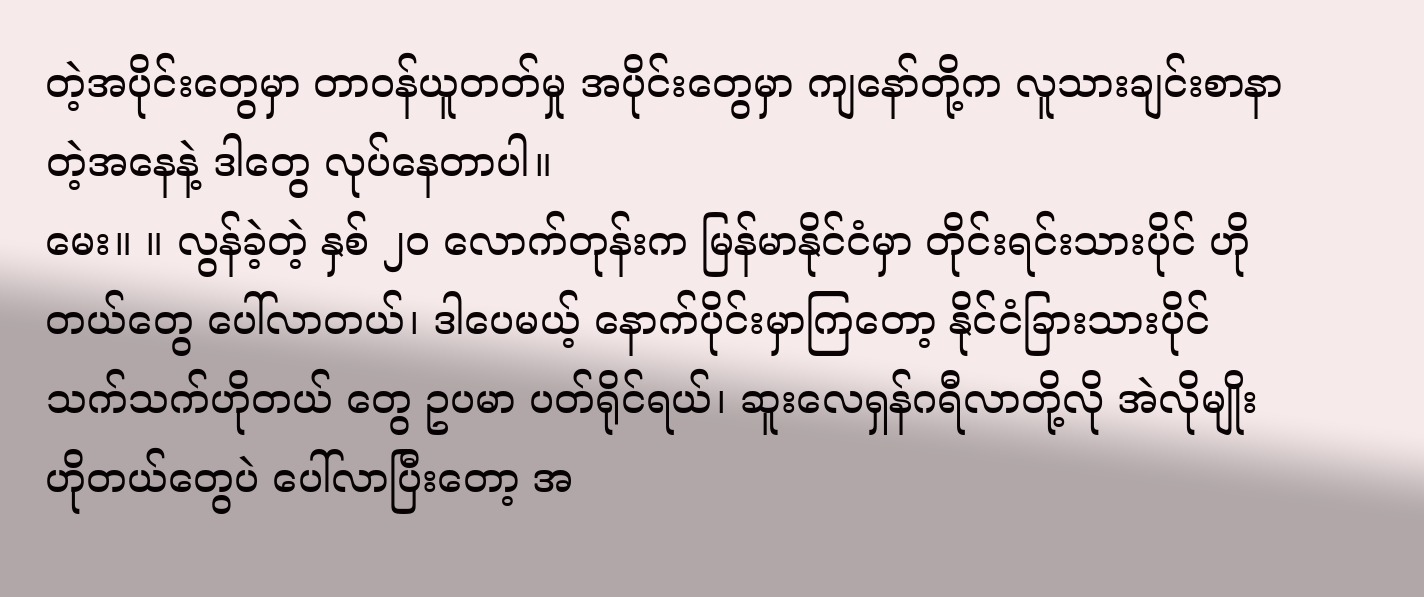တဲ့အပိုင်းတွေမှာ တာဝန်ယူတတ်မှု အပိုင်းတွေမှာ ကျနော်တို့က လူသားချင်းစာနာတဲ့အနေနဲ့ ဒါတွေ လုပ်နေတာပါ။
မေး။ ။ လွန်ခဲ့တဲ့ နှစ် ၂၀ လောက်တုန်းက မြန်မာနိုင်ငံမှာ တိုင်းရင်းသားပိုင် ဟိုတယ်တွေ ပေါ်လာတယ်၊ ဒါပေမယ့် နောက်ပိုင်းမှာကြတော့ နိုင်ငံခြားသားပိုင် သက်သက်ဟိုတယ် တွေ ဥပမာ ပတ်ရိုင်ရယ်၊ ဆူးလေရှန်ဂရီလာတို့လို အဲလိုမျိုး ဟိုတယ်တွေပဲ ပေါ်လာပြီးတော့ အ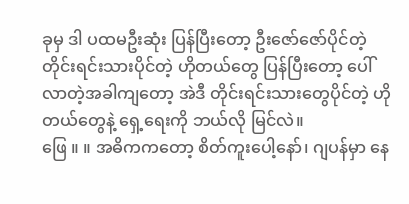ခုမှ ဒါ ပထမဦးဆုံး ပြန်ပြီးတော့ ဦးဇော်ဇော်ပိုင်တဲ့ တိုင်းရင်းသားပိုင်တဲ့ ဟိုတယ်တွေ ပြန်ပြီးတော့ ပေါ်လာတဲ့အခါကျတော့ အဲဒီ တိုင်းရင်းသားတွေပိုင်တဲ့ ဟိုတယ်တွေနဲ့ ရှေ့ရေးကို ဘယ်လို မြင်လဲ။
ဖြေ ။ ။ အဓိကကတော့ စိတ်ကူးပေါ့နော်၊ ဂျပန်မှာ နေ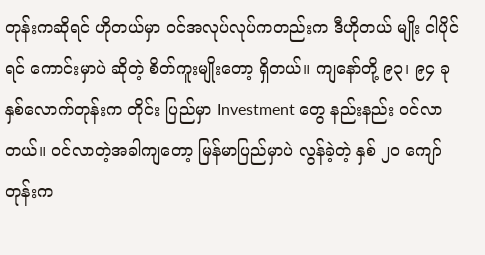တုန်းကဆိုရင် ဟိုတယ်မှာ ဝင်အလုပ်လုပ်ကတည်းက ဒီဟိုတယ် မျိုး ငါပိုင်ရင် ကောင်းမှာပဲ ဆိုတဲ့ စိတ်ကူးမျိုးတော့ ရှိတယ်။ ကျနော်တို့ ၉၃၊ ၉၄ ခုနှစ်လောက်တုန်းက တိုင်း ပြည်မှာ Investment တွေ နည်းနည်း ဝင်လာတယ်။ ဝင်လာတဲ့အခါကျတော့ မြန်မာပြည်မှာပဲ လွန်ခဲ့တဲ့ နှစ် ၂၀ ကျော် တုန်းက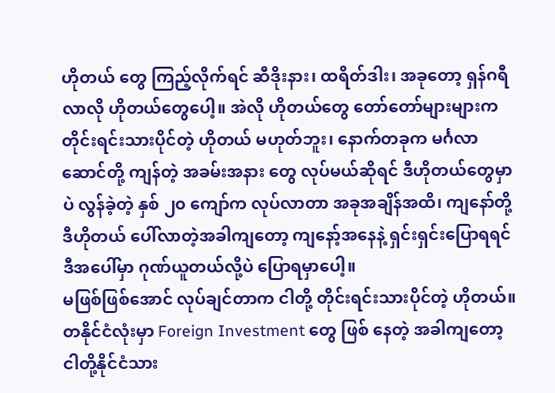ဟိုတယ် တွေ ကြည့်လိုက်ရင် ဆီဒိုးနား၊ ထရိတ်ဒါး၊ အခုတော့ ရှန်ဂရီလာလို ဟိုတယ်တွေပေါ့။ အဲလို ဟိုတယ်တွေ တော်တော်များများက တိုင်းရင်းသားပိုင်တဲ့ ဟိုတယ် မဟုတ်ဘူး၊ နောက်တခုက မင်္ဂလာဆောင်တို့ ကျန်တဲ့ အခမ်းအနား တွေ လုပ်မယ်ဆိုရင် ဒီဟိုတယ်တွေမှာပဲ လွန်ခဲ့တဲ့ နှစ် ၂၀ ကျော်က လုပ်လာတာ အခုအချိန်အထိ၊ ကျနော်တို့ ဒီဟိုတယ် ပေါ်လာတဲ့အခါကျတော့ ကျနော့်အနေနဲ့ ရှင်းရှင်းပြောရရင် ဒီအပေါ်မှာ ဂုဏ်ယူတယ်လို့ပဲ ပြောရမှာပေါ့။
မဖြစ်ဖြစ်အောင် လုပ်ချင်တာက ငါတို့ တိုင်းရင်းသားပိုင်တဲ့ ဟိုတယ်။ တနိုင်ငံလုံးမှာ Foreign Investment တွေ ဖြစ် နေတဲ့ အခါကျတော့ ငါတို့နိုင်ငံသား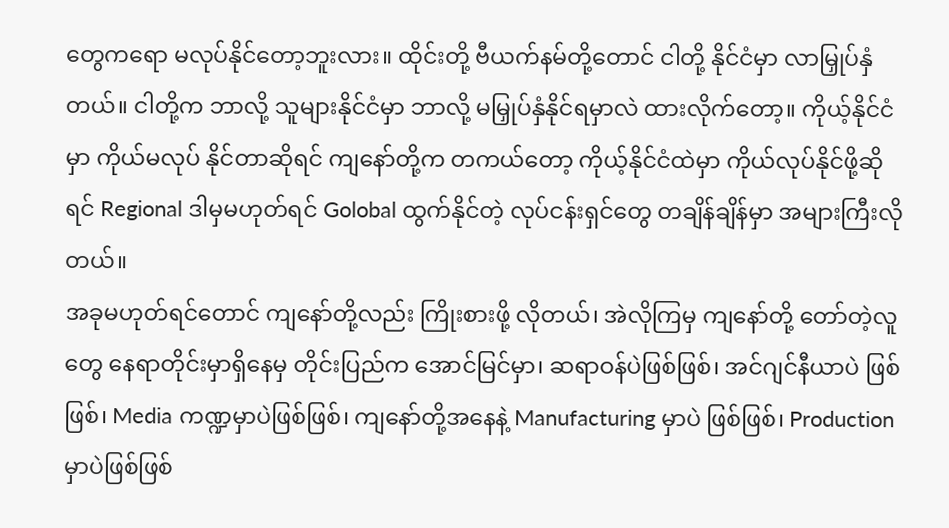တွေကရော မလုပ်နိုင်တော့ဘူးလား။ ထိုင်းတို့ ဗီယက်နမ်တို့တောင် ငါတို့ နိုင်ငံမှာ လာမြှုပ်နှံတယ်။ ငါတို့က ဘာလို့ သူများနိုင်ငံမှာ ဘာလို့ မမြှုပ်နှံနိုင်ရမှာလဲ ထားလိုက်တော့။ ကိုယ့်နိုင်ငံမှာ ကိုယ်မလုပ် နိုင်တာဆိုရင် ကျနော်တို့က တကယ်တော့ ကိုယ့်နိုင်ငံထဲမှာ ကိုယ်လုပ်နိုင်ဖို့ဆိုရင် Regional ဒါမှမဟုတ်ရင် Golobal ထွက်နိုင်တဲ့ လုပ်ငန်းရှင်တွေ တချိန်ချိန်မှာ အများကြီးလိုတယ်။
အခုမဟုတ်ရင်တောင် ကျနော်တို့လည်း ကြိုးစားဖို့ လိုတယ်၊ အဲလိုကြမှ ကျနော်တို့ တော်တဲ့လူတွေ နေရာတိုင်းမှာရှိနေမှ တိုင်းပြည်က အောင်မြင်မှာ၊ ဆရာဝန်ပဲဖြစ်ဖြစ်၊ အင်ဂျင်နီယာပဲ ဖြစ်ဖြစ်၊ Media ကဏ္ဍမှာပဲဖြစ်ဖြစ်၊ ကျနော်တို့အနေနဲ့ Manufacturing မှာပဲ ဖြစ်ဖြစ်၊ Production မှာပဲဖြစ်ဖြစ်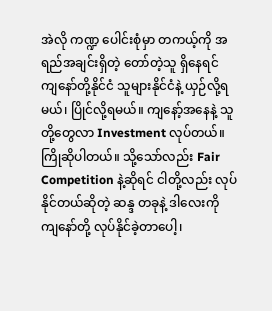အဲလို ကဏ္ဍ ပေါင်းစုံမှာ တကယ့်ကို အရည်အချင်းရှိတဲ့ တော်တဲ့သူ ရှိနေရင် ကျနော်တို့နိုင်ငံ သူများနိုင်ငံနဲ့ ယှဉ်လို့ရမယ်၊ ပြိုင်လို့ရမယ်။ ကျနော့်အနေနဲ့ သူတို့တွေလာ Investment လုပ်တယ်။ ကြိုဆိုပါတယ်။ သို့သော်လည်း Fair Competition နဲ့ဆိုရင် ငါတို့လည်း လုပ်နိုင်တယ်ဆိုတဲ့ ဆန္ဒ တခုနဲ့ ဒါလေးကို ကျနော်တို့ လုပ်နိုင်ခဲ့တာပေါ့၊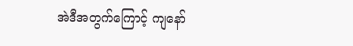အဲဒီအတွက်ကြောင့် ကျနော်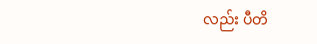လည်း ပီတိ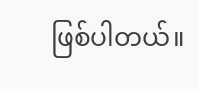ဖြစ်ပါတယ်။